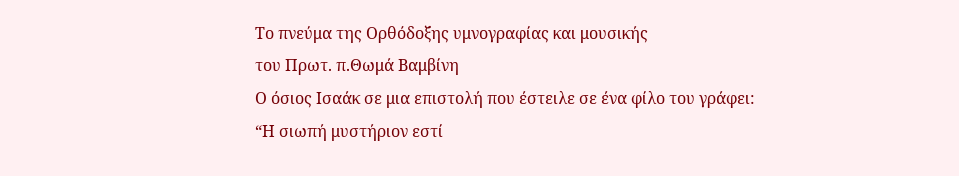Το πνεύμα της Ορθόδοξης υμνογραφίας και μουσικής
του Πρωτ. π.Θωμά Βαμβίνη
Ο όσιος Ισαάκ σε μια επιστολή που έστειλε σε ένα φίλο του γράφει: “Η σιωπή μυστήριον εστί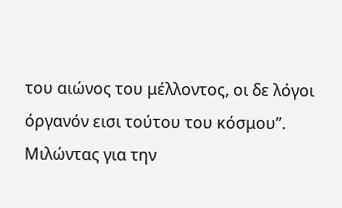του αιώνος του μέλλοντος, οι δε λόγοι όργανόν εισι τούτου του κόσμου”. Μιλώντας για την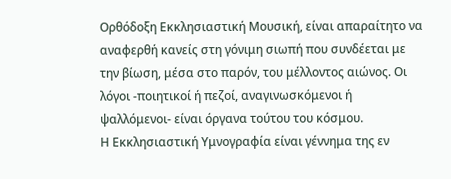Ορθόδοξη Εκκλησιαστική Μουσική, είναι απαραίτητο να αναφερθή κανείς στη γόνιμη σιωπή που συνδέεται με την βίωση, μέσα στο παρόν, του μέλλοντος αιώνος. Οι λόγοι -ποιητικοί ή πεζοί, αναγινωσκόμενοι ή ψαλλόμενοι- είναι όργανα τούτου του κόσμου.
Η Εκκλησιαστική Υμνογραφία είναι γέννημα της εν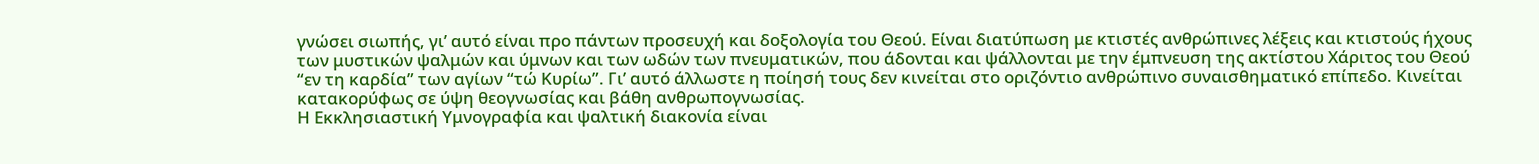γνώσει σιωπής, γι’ αυτό είναι προ πάντων προσευχή και δοξολογία του Θεού. Είναι διατύπωση με κτιστές ανθρώπινες λέξεις και κτιστούς ήχους των μυστικών ψαλμών και ύμνων και των ωδών των πνευματικών, που άδονται και ψάλλονται με την έμπνευση της ακτίστου Χάριτος του Θεού “εν τη καρδία” των αγίων “τώ Κυρίω”. Γι’ αυτό άλλωστε η ποίησή τους δεν κινείται στο οριζόντιο ανθρώπινο συναισθηματικό επίπεδο. Κινείται κατακορύφως σε ύψη θεογνωσίας και βάθη ανθρωπογνωσίας.
Η Εκκλησιαστική Υμνογραφία και ψαλτική διακονία είναι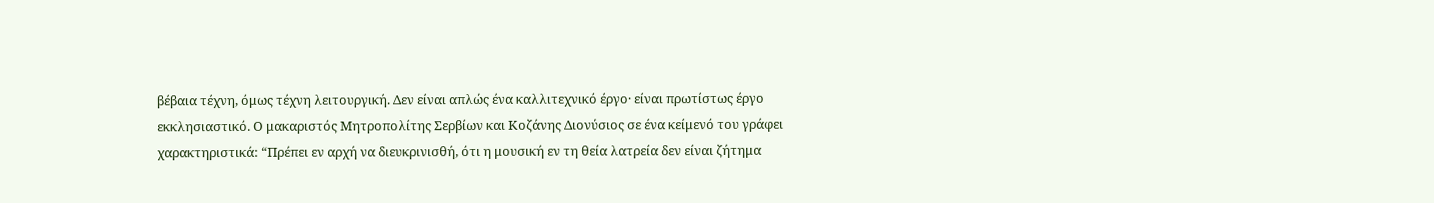βέβαια τέχνη, όμως τέχνη λειτουργική. Δεν είναι απλώς ένα καλλιτεχνικό έργο· είναι πρωτίστως έργο εκκλησιαστικό. Ο μακαριστός Μητροπολίτης Σερβίων και Κοζάνης Διονύσιος σε ένα κείμενό του γράφει χαρακτηριστικά: “Πρέπει εν αρχή να διευκρινισθή, ότι η μουσική εν τη θεία λατρεία δεν είναι ζήτημα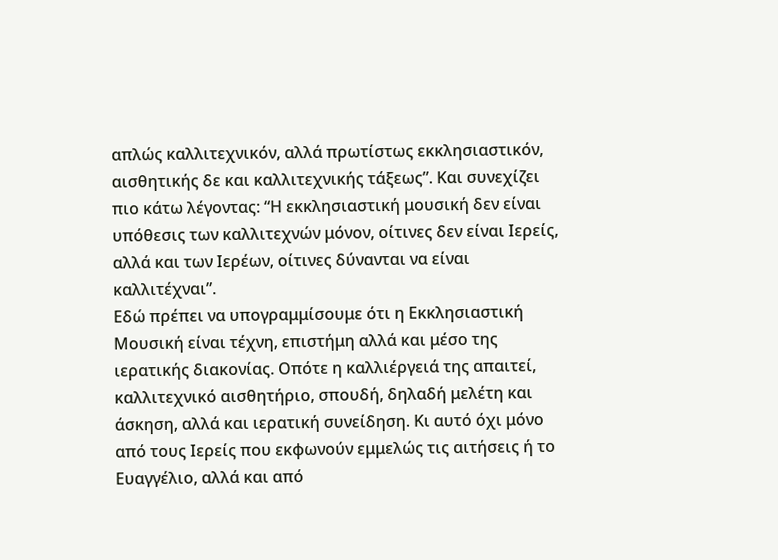απλώς καλλιτεχνικόν, αλλά πρωτίστως εκκλησιαστικόν, αισθητικής δε και καλλιτεχνικής τάξεως”. Και συνεχίζει πιο κάτω λέγοντας: “Η εκκλησιαστική μουσική δεν είναι υπόθεσις των καλλιτεχνών μόνον, οίτινες δεν είναι Ιερείς, αλλά και των Ιερέων, οίτινες δύνανται να είναι καλλιτέχναι”.
Εδώ πρέπει να υπογραμμίσουμε ότι η Εκκλησιαστική Μουσική είναι τέχνη, επιστήμη αλλά και μέσο της ιερατικής διακονίας. Οπότε η καλλιέργειά της απαιτεί, καλλιτεχνικό αισθητήριο, σπουδή, δηλαδή μελέτη και άσκηση, αλλά και ιερατική συνείδηση. Κι αυτό όχι μόνο από τους Ιερείς που εκφωνούν εμμελώς τις αιτήσεις ή το Ευαγγέλιο, αλλά και από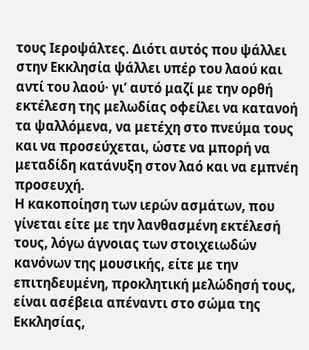τους Ιεροψάλτες. Διότι αυτός που ψάλλει στην Εκκλησία ψάλλει υπέρ του λαού και αντί του λαού· γι’ αυτό μαζί με την ορθή εκτέλεση της μελωδίας οφείλει να κατανοή τα ψαλλόμενα, να μετέχη στο πνεύμα τους και να προσεύχεται, ώστε να μπορή να μεταδίδη κατάνυξη στον λαό και να εμπνέη προσευχή.
Η κακοποίηση των ιερών ασμάτων, που γίνεται είτε με την λανθασμένη εκτέλεσή τους, λόγω άγνοιας των στοιχειωδών κανόνων της μουσικής, είτε με την επιτηδευμένη, προκλητική μελώδησή τους, είναι ασέβεια απέναντι στο σώμα της Εκκλησίας,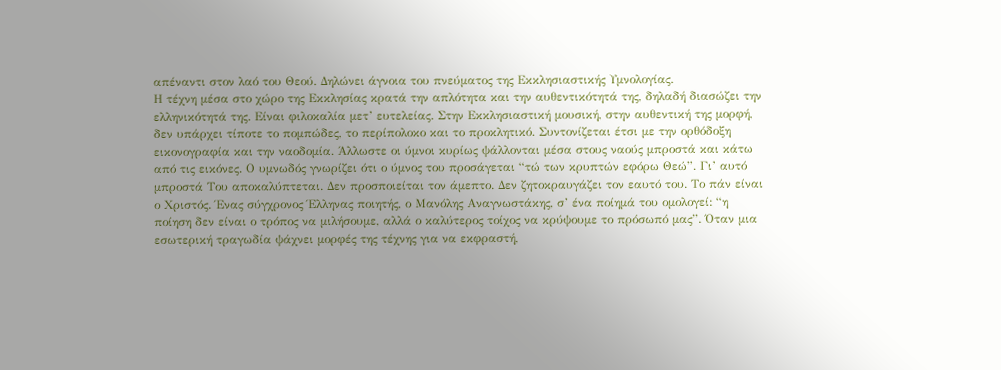απέναντι στον λαό του Θεού. Δηλώνει άγνοια του πνεύματος της Εκκλησιαστικής Υμνολογίας.
Η τέχνη μέσα στο χώρο της Εκκλησίας κρατά την απλότητα και την αυθεντικότητά της, δηλαδή διασώζει την ελληνικότητά της. Είναι φιλοκαλία μετ’ ευτελείας. Στην Εκκλησιαστική μουσική, στην αυθεντική της μορφή, δεν υπάρχει τίποτε το πομπώδες, το περίπολοκο και το προκλητικό. Συντονίζεται έτσι με την ορθόδοξη εικονογραφία και την ναοδομία. Άλλωστε οι ύμνοι κυρίως ψάλλονται μέσα στους ναούς μπροστά και κάτω από τις εικόνες. Ο υμνωδός γνωρίζει ότι ο ύμνος του προσάγεται “τώ των κρυπτών εφόρω Θεώ”. Γι’ αυτό μπροστά Του αποκαλύπτεται. Δεν προσποιείται τον άμεπτο. Δεν ζητοκραυγάζει τον εαυτό του. Το πάν είναι ο Χριστός. Ένας σύγχρονος Έλληνας ποιητής, ο Μανόλης Αναγνωστάκης, σ’ ένα ποίημά του ομολογεί: “η ποίηση δεν είναι ο τρόπος να μιλήσουμε, αλλά ο καλύτερος τοίχος να κρύψουμε το πρόσωπό μας”. Όταν μια εσωτερική τραγωδία ψάχνει μορφές της τέχνης για να εκφραστή,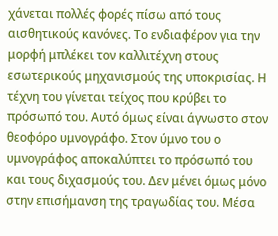χάνεται πολλές φορές πίσω από τους αισθητικούς κανόνες. Το ενδιαφέρον για την μορφή μπλέκει τον καλλιτέχνη στους εσωτερικούς μηχανισμούς της υποκρισίας. Η τέχνη του γίνεται τείχος που κρύβει το πρόσωπό του. Αυτό όμως είναι άγνωστο στον θεοφόρο υμνογράφο. Στον ύμνο του ο υμνογράφος αποκαλύπτει το πρόσωπό του και τους διχασμούς του. Δεν μένει όμως μόνο στην επισήμανση της τραγωδίας του. Μέσα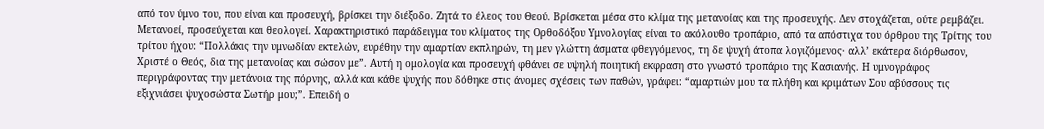από τον ύμνο του, που είναι και προσευχή, βρίσκει την διέξοδο. Ζητά το έλεος του Θεού. Βρίσκεται μέσα στο κλίμα της μετανοίας και της προσευχής. Δεν στοχάζεται, ούτε ρεμβάζει. Μετανοεί, προσεύχεται και θεολογεί. Χαρακτηριστικό παράδειγμα του κλίματος της Ορθοδόξου Υμνολογίας είναι το ακόλουθο τροπάριο, από τα απόστιχα του όρθρου της Τρίτης του τρίτου ήχου: “Πολλάκις την υμνωδίαν εκτελών, ευρέθην την αμαρτίαν εκπληρών, τη μεν γλώττη άσματα φθεγγόμενος, τη δε ψυχή άτοπα λογιζόμενος· αλλ’ εκάτερα διόρθωσον, Χριστέ ο Θεός, δια της μετανοίας και σώσον με”. Αυτή η ομολογία και προσευχή φθάνει σε υψηλή ποιητική εκφραση στο γνωστό τροπάριο της Κασιανής. Η υμνογράφος περιγράφοντας την μετάνοια της πόρνης, αλλά και κάθε ψυχής που δόθηκε στις άνομες σχέσεις των παθών, γράφει: “αμαρτιών μου τα πλήθη και κριμάτων Σου αβύσσους τις εξιχνιάσει ψυχοσώστα Σωτήρ μου;”. Επειδή ο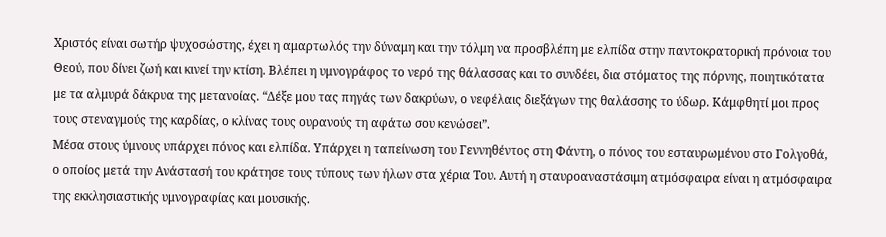Χριστός είναι σωτήρ ψυχοσώστης, έχει η αμαρτωλός την δύναμη και την τόλμη να προσβλέπη με ελπίδα στην παντοκρατορική πρόνοια του Θεού, που δίνει ζωή και κινεί την κτίση. Βλέπει η υμνογράφος το νερό της θάλασσας και το συνδέει, δια στόματος της πόρνης, ποιητικότατα με τα αλμυρά δάκρυα της μετανοίας. “Δέξε μου τας πηγάς των δακρύων, ο νεφέλαις διεξάγων της θαλάσσης το ύδωρ. Κάμφθητί μοι προς τους στεναγμούς της καρδίας, ο κλίνας τους ουρανούς τη αφάτω σου κενώσει”.
Μέσα στους ύμνους υπάρχει πόνος και ελπίδα. Υπάρχει η ταπείνωση του Γεννηθέντος στη Φάντη, ο πόνος του εσταυρωμένου στο Γολγοθά, ο οποίος μετά την Ανάστασή του κράτησε τους τύπους των ήλων στα χέρια Του. Αυτή η σταυροαναστάσιμη ατμόσφαιρα είναι η ατμόσφαιρα της εκκλησιαστικής υμνογραφίας και μουσικής.